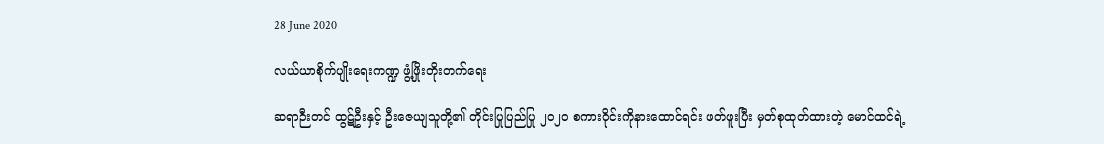28 June 2020

လယ်ယာစိုက်ပျိုးရေးကဏ္ဍ ဖွံ့ဖြိုးတိုးတက်ရေး

ဆရာဉီးတင် ထွဋ်ဦးနှင့် ဦးဇေယျသူတို့၏ တိုင်းပြုပြည်ပြု ၂၀၂၀ စကားဝိုင်းကိုနားထောင်ရင်း ဖတ်ဖူးပြီး မှတ်စုထုတ်ထားတဲ့ မောင်ထင်ရဲ့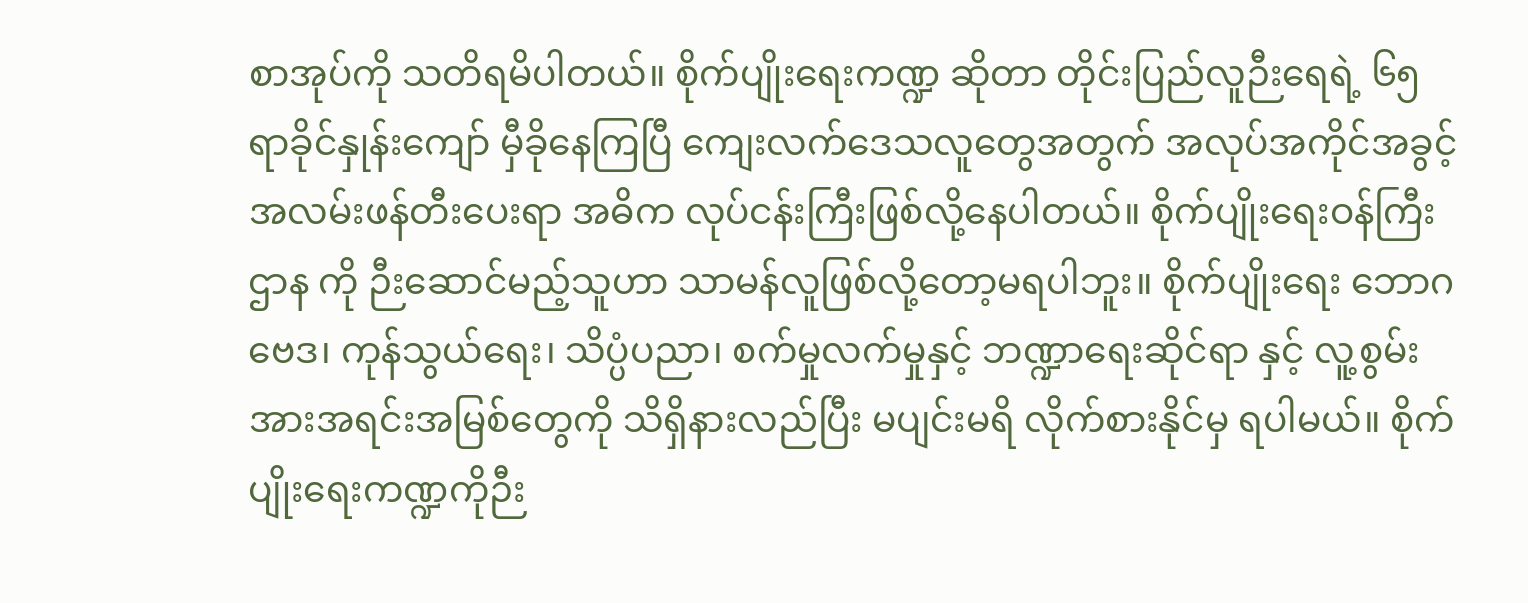စာအုပ်ကို သတိရမိပါတယ်။ စိုက်ပျိုးရေးကဏ္ဍ ဆိုတာ တိုင်းပြည်လူဉီးရေရဲ့ ၆၅ရာခိုင်နှုန်းကျော် မှီခိုနေကြပြီ ကျေးလက်ဒေသလူတွေအတွက် အလုပ်အကိုင်အခွင့်အလမ်းဖန်တီးပေးရာ အဓိက လုပ်ငန်းကြီးဖြစ်လို့နေပါတယ်။ စိုက်ပျိုးရေးဝန်ကြီးဌာန ကို ဉီးဆောင်မည့်သူဟာ သာမန်လူဖြစ်လို့တော့မရပါဘူး။ စိုက်ပျိုးရေး ဘောဂဗေဒ၊ ကုန်သွယ်ရေး၊ သိပ္ပံပညာ၊ စက်မှုလက်မှုနှင့် ဘဏ္ဍာရေးဆိုင်ရာ နှင့် လူ့စွမ်းအားအရင်းအမြစ်တွေကို သိရှိနားလည်ပြီး မပျင်းမရိ လိုက်စားနိုင်မှ ရပါမယ်။ စိုက်ပျိုးရေးကဏ္ဍကိုဉီး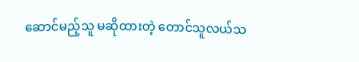ဆောင်မည့်သူ မဆိုထားတဲ့ တောင်သူလယ်သ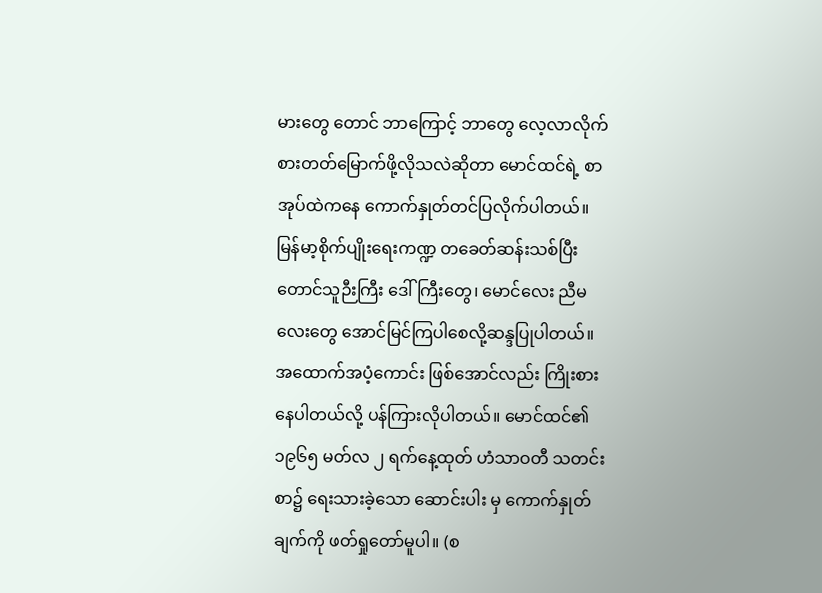မားတွေ တောင် ဘာကြောင့် ဘာတွေ လေ့လာလိုက်စားတတ်မြောက်ဖို့လိုသလဲဆိုတာ မောင်ထင်ရဲ့ စာအုပ်ထဲကနေ ကောက်နှုတ်တင်ပြလိုက်ပါတယ်။ မြန်မာ့စိုက်ပျိုးရေးကဏ္ဍ တခေတ်ဆန်းသစ်ပြီး တောင်သူဉီးကြီး ‌ဒေါ်ကြီးတွေ၊ မောင်လေး ညီမလေးတွေ အောင်မြင်ကြပါစေလို့ဆန္ဒပြုပါတယ်။ အထောက်အပံ့ကောင်း ဖြစ်အောင်လည်း ကြိုးစားနေပါတယ်လို့ ပန်ကြားလိုပါတယ်။ မောင်ထင်၏ ၁၉၆၅ မတ်လ ၂ ရက်နေ့ထုတ် ဟံသာဝတီ သတင်းစာ၌ ရေးသားခဲ့သော ဆောင်းပါး မှ ကောက်နှုတ်ချက်ကို ဖတ်ရှုတော်မူပါ။ (စ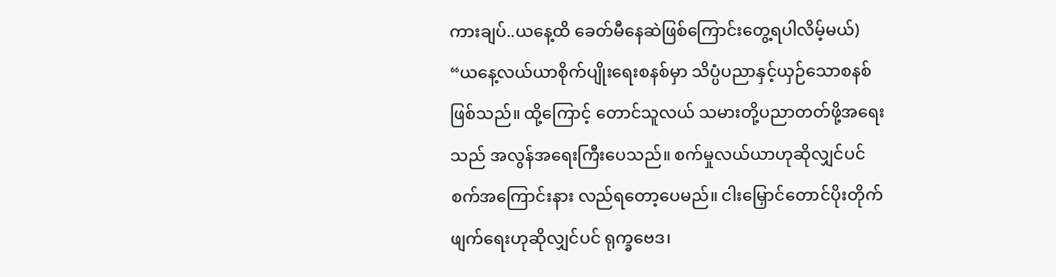ကားချပ်..ယနေ့ထိ ခေတ်မီနေဆဲဖြစ်ကြောင်းတွေ့ရပါလိမ့်မယ်) “ယနေ့လယ်ယာစိုက်ပျိုးရေးစနစ်မှာ သိပ္ပံပညာနှင့်ယှဉ်သောစနစ်ဖြစ်သည်။ ထို့ကြောင့် တောင်သူလယ် သမားတို့ပညာတတ်ဖို့အရေးသည် အလွန်အရေးကြီးပေသည်။ စက်မှုလယ်ယာဟုဆိုလျှင်ပင် စက်အကြောင်းနား လည်ရတော့ပေမည်။ ငါးမြှောင်တောင်ပိုးတိုက်ဖျက်ရေးဟုဆိုလျှင်ပင် ရုက္ခဗေဒ၊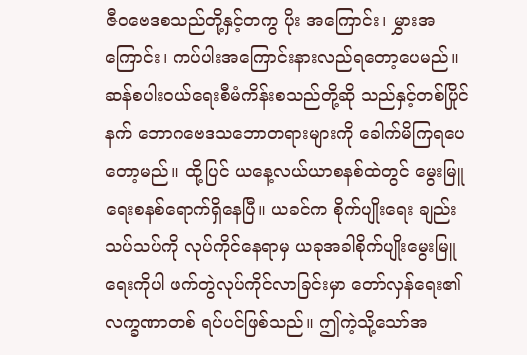ဇီဝဗေဒစသည်တို့နှင့်တကွ ပိုး အကြောင်း၊ မွှားအကြောင်း၊ ကပ်ပါးအကြောင်းနားလည်ရတော့ပေမည်။ ဆန်စပါးဝယ်ရေးစီမံကိန်းစသည်တို့ဆို သည်နှင့်တစ်ပြိုင်နက် ဘောဂဗေဒသဘောတရားများကို ခေါက်မိကြရပေတော့မည်။ ထို့ပြင် ယနေ့လယ်ယာစနစ်ထဲတွင် မွေးမြူရေးစနစ်ရောက်ရှိနေပြီ။ ယခင်က စိုက်ပျိုးရေး ချည်းသပ်သပ်ကို လုပ်ကိုင်နေရာမှ ယခုအခါစိုက်ပျိုးမွေးမြူရေးကိုပါ ဖက်တွဲလုပ်ကိုင်လာခြင်းမှာ တော်လှန်ရေး၏လက္ခဏာတစ် ရပ်ပင်ဖြစ်သည်။ ဤကဲ့သို့သော်အ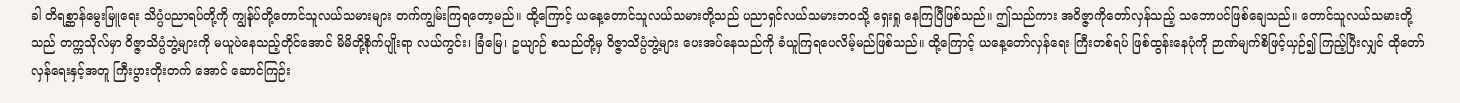ခါ တိရစ္ဆာန်မွေးမြူရေး သိပ္ပံပညာရပ်တို့ကို ကျွန်ုပ်တို့တောင်သူလယ်သမားများ တက်ကျွမ်းကြရတော့မည်။ ထို့ကြောင့် ယနေ့တောင်သူလယ်သမားတို့သည် ပညာရှင်လယ်သမားဘဝသို့ ရှေးရှု နေကြပြီဖြစ်သည်။ ဤသည်ကား အဝိဇ္ဇာကိုတော်လှန်သည့် သဘောပင်ဖြစ်ချေသည်။ တောင်သူလယ်သမားတို့ သည် တက္ကသိုလ်မှာ ဝိဇ္ဇာသိပ္ပံဘွဲ့များကို မယူပဲနေသည့်တိုင်အောင် မိမိတို့စိုက်ပျိုးရာ လယ်ကွင်း၊ ခြံမြေ၊ ဥယျာဉ် စသည်တို့မှ ဝိဇ္ဇာသိပ္ပံဘွဲ့များ ပေးအပ်နေသည်ကို ခံယူကြရပေလိမ့်မည်ဖြစ်သည်။ ထို့ကြောင့် ယနေ့တော်လှန်ရေး ကြီးတစ်ရပ် ဖြစ်ထွန်းနေပုံကို ဉာဏ်မျက်စိဖြင့်ယှဉ်၍ ကြည့်ပြီးလျှင် ထိုတော်လှန်ရေးနှင့်အတူ ကြီးပွားတိုးတက် အောင် ဆောင်ကြဉ်း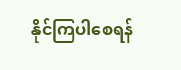နိုင်ကြပါစေရန်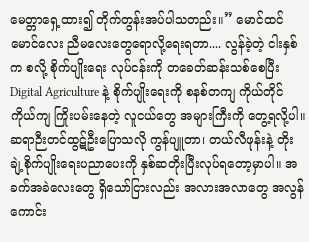မေတ္တာရှေ့ထား၍ တိုက်တွန်းအပ်ပါသတည်း။” မောင်ထင် မောင်လေး ညီမလေးတွေရောလို့ရေးရတာ.... လွန်ခဲ့တဲ့ ငါးနှစ်က စလို့ စိုက်ပျိုးရေး လုပ်ငန်းကို တခေတ်ဆန်းသစ်စေပြီး Digital Agriculture နဲ့ စိုက်ပျိုးရေးကို စနစ်တကျ ကိုယ်တိုင်ကိုယ်ကျ ကြိုးပမ်းနေတဲ့ လူငယ်တွေ အများကြီးကို တွေ့ရလို့ပါ။ ဆရာဉီးတင်ထွဋ်ဦးပြောသလို ကွန်ပျူတာ၊ တယ်လီဖုန်းနဲ့ တိုးချဲ့စိုက်ပျိုးရေးပညာပေးကို နှစ်ဆတိုးပြီးလုပ်ရတော့မှာပါ။ အခက်အခဲလေးတွေ ရှိသော်ငြားလည်း အလားအလာတွေ အလွန်ကောင်း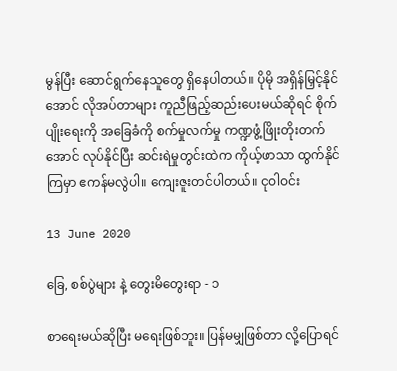မွန်ပြီး ဆောင်ရွက်နေသူတွေ ရှိနေပါတယ်။ ပိုမို အရှိန်မြှင့်နိုင်အောင် လိုအပ်တာများ ကူညီဖြည့်ဆည်းပေးမယ်ဆိုရင် စိုက်ပျိုးရေးကို အခြေခံကို စက်မှုလက်မှု ကဏ္ဍဖွံ့ဖြိုးတိုးတက်အောင် လုပ်နိုင်ပြီး ဆင်းရဲမှုတွင်းထဲက ကိုယ့်ဖာသာ ထွက်နိုင်ကြမှာ ဧကန်မလွဲပါ။ ကျေးဇူးတင်ပါတယ်။ ငုဝါဝင်း

13 June 2020

ခြေ, စစ်ပွဲများ နဲ့ တွေးမိတွေးရာ - ၁

စာရေးမယ်ဆိုပြီး မရေးဖြစ်ဘူး။ ပြန်မမျှဖြစ်တာ လို့ပြောရင်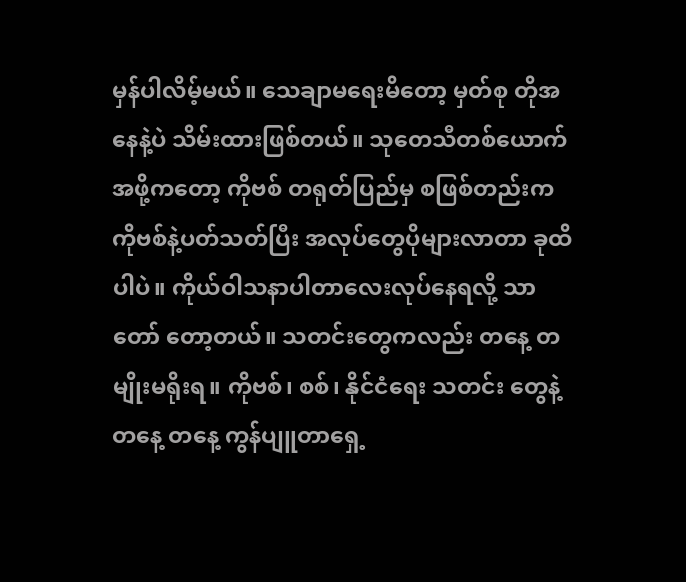မှန်ပါလိမ့်မယ်။ သေချာမရေးမိတော့ မှတ်စု တိုအနေနဲ့ပဲ သိမ်းထားဖြစ်တယ်။ သုတေသီတစ်ယောက် အဖို့ကတော့ ကိုဗစ် တရုတ်ပြည်မှ စဖြစ်တည်းက ကိုဗစ်နဲ့ပတ်သတ်ပြီး အလုပ်တွေပိုများလာတာ ခုထိပါပဲ။ ကိုယ်ဝါသနာပါတာလေးလုပ်နေရလို့ သာ တော် တော့တယ်။ သတင်းတွေကလည်း တနေ့ တမျိုးမရိုးရ။ ကိုဗစ်၊ စစ်၊ နိုင်ငံရေး သတင်း တွေနဲ့ တနေ့ တနေ့ ကွန်ပျူတာရှေ့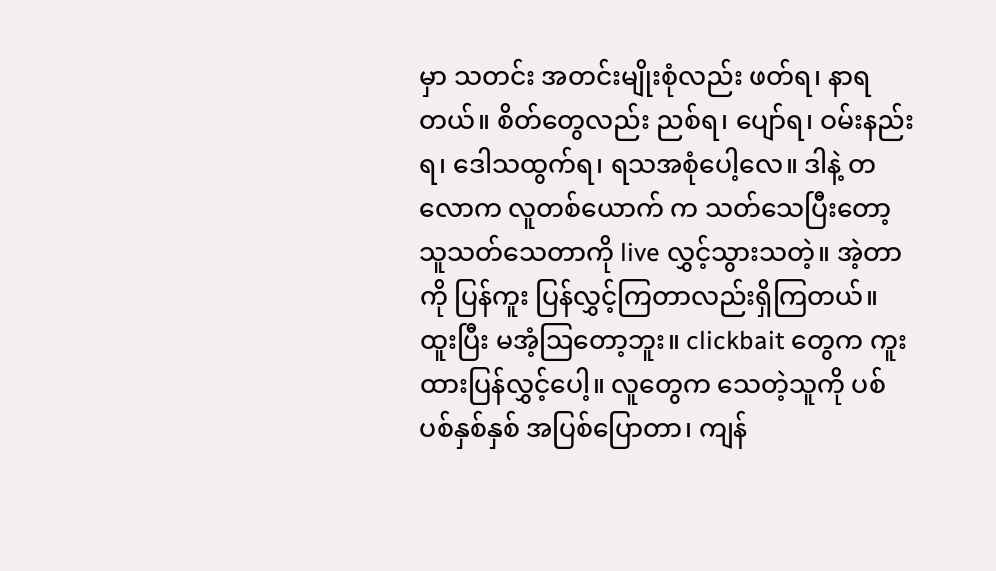မှာ သတင်း အတင်းမျိုးစုံလည်း ဖတ်ရ၊ နာရတယ်။ စိတ်တွေလည်း ညစ်ရ၊ ပျော်ရ၊ ဝမ်းနည်းရ၊ ဒေါသထွက်ရ၊ ရသအစုံပေါ့လေ။ ဒါနဲ့ တလောက လူတစ်ယောက် က သတ်သေပြီးတော့ သူသတ်သေတာကို live လွှင့်သွားသတဲ့။ အဲ့တာကို ပြန်ကူး ပြန်လွှင့်ကြတာလည်းရှိကြတယ်။ ထူးပြီး မအံ့ဩတော့ဘူး။ clickbait တွေက ကူးထားပြန်လွှင့်ပေါ့။ လူတွေက သေတဲ့သူကို ပစ်ပစ်နှစ်နှစ် အပြစ်ပြောတာ၊ ကျန်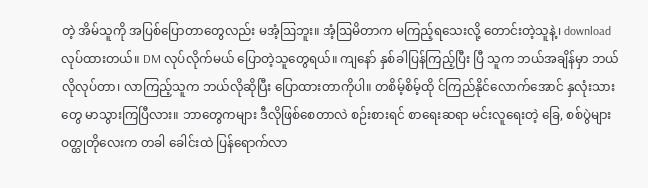တဲ့ အိမ်သူကို အပြစ်ပြောတာတွေလည်း မအံ့ဩဘူး။ အံ့ဩမိတာက မကြည့်ရသေးလို့ တောင်းတဲ့သူနဲ့၊ download လုပ်ထားတယ်။ DM လုပ်လိုက်မယ် ပြောတဲ့သူတွေရယ်။ ကျနော် နှစ်ခါပြန်ကြည့်ပြီး ပြီ သူက ဘယ်အချိန်မှာ ဘယ်လိုလုပ်တာ၊ လာကြည့်သူက ဘယ်လိုဆိုပြီး ပြောထားတာကိုပါ။ တစိမ့်စိမ့်ထို င်ကြည်နိုင်လောက်အောင် နှလုံးသားတွေ မာသွားကြပြီလား။ ဘာတွေကများ ဒီလိုဖြစ်စေတာလဲ စဉ်းစားရင် စာရေးဆရာ မင်းလူရေးတဲ့ ခြေ, စစ်ပွဲများ ဝတ္ထုတိုလေးက တခါ ခေါင်းထဲ ပြန်ရောက်လာ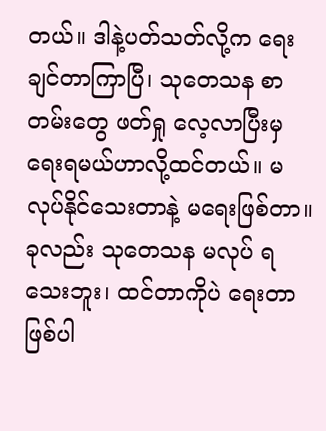တယ်။ ဒါနဲ့ပတ်သတ်လို့က ရေးချင်တာကြာပြီ၊ သုတေသန စာတမ်းတွေ ဖတ်ရှု လေ့လာပြီးမှ ရေးရမယ်ဟာလို့ထင်တယ်။ မလုပ်နိုင်သေးတာနဲ့ မရေးဖြစ်တာ။ ခုလည်း သုတေသန မလုပ် ရသေးဘူး၊ ထင်တာကိုပဲ ရေးတာ ဖြစ်ပါ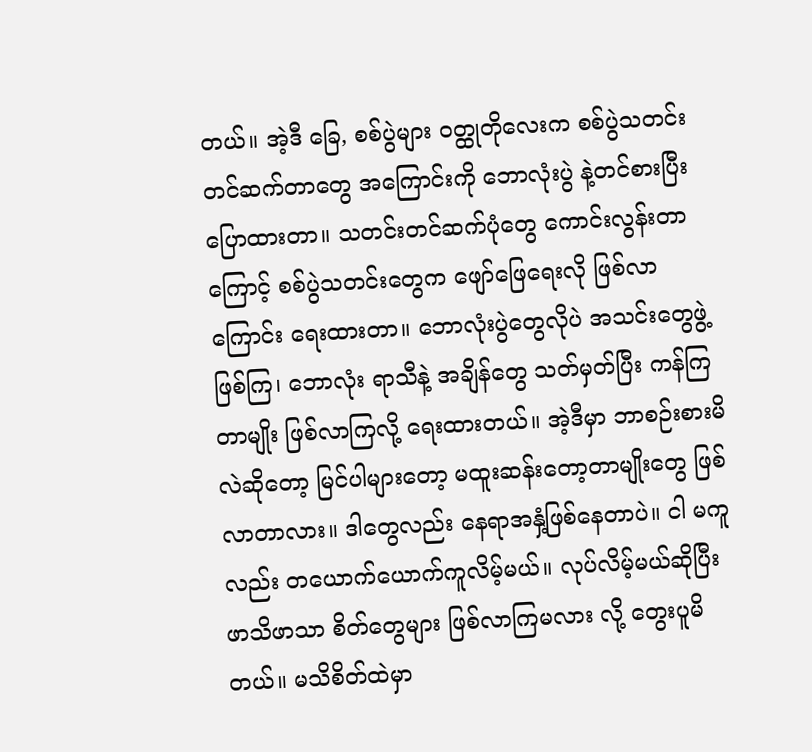တယ်။ အဲ့ဒီ ခြေ, စစ်ပွဲများ ဝတ္ထုတိုလေးက စစ်ပွဲသတင်း တင်ဆက်တာတွေ အကြောင်းကို ဘောလုံးပွဲ နဲ့တင်စားပြီးပြောထားတာ။ သတင်းတင်ဆက်ပုံတွေ ကောင်းလွန်းတာကြောင့် စစ်ပွဲသတင်းတွေက ဖျော်ဖြေရေးလို ဖြစ်လာကြောင်း ရေးထားတာ။ ဘောလုံးပွဲတွေလိုပဲ အသင်းတွေဖွဲ့ ဖြစ်ကြ၊ ဘောလုံး ရာသီနဲ့ အချိန်တွေ သတ်မှတ်ပြီး ကန်ကြတာမျိုး ဖြစ်လာကြလို့ ရေးထားတယ်။ အဲ့ဒီမှာ ဘာစဉ်းစားမိလဲဆိုတော့ မြင်ပါများတော့ မထူးဆန်းတော့တာမျိုးတွေ ဖြစ်လာတာလား။ ဒါတွေလည်း နေရာအနှံ့ဖြစ်နေတာပဲ။ ငါ မကူလည်း တယောက်ယောက်ကူလိမ့်မယ်။ လုပ်လိမ့်မယ်ဆိုပြီး ဖာသိဖာသာ စိတ်တွေများ ဖြစ်လာကြမလား လို့ တွေးပူမိတယ်။ မသိစိတ်ထဲမှာ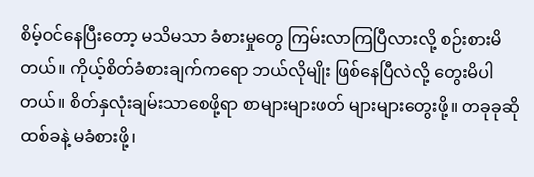စိမ့်ဝင်နေပြီးတော့ မသိမသာ ခံစားမှုတွေ ကြမ်းလာကြပြီလားလို့ စဉ်းစားမိတယ်။ ကိုယ့်စိတ်ခံစားချက်ကရော ဘယ်လိုမျိုး ဖြစ်နေပြီလဲလို့ တွေးမိပါတယ်။ စိတ်နှလုံးချမ်းသာစေဖို့ရာ စာများများဖတ် များများတွေးဖို့။ တခုခုဆို ထစ်ခနဲ့ မခံစားဖို့၊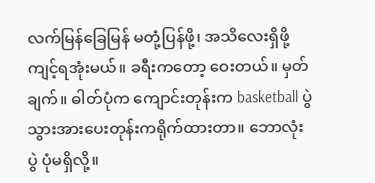လက်မြန်ခြေမြန် မတုံ့ပြန်ဖို့၊ အသိလေးရှိဖို့ ကျင့်ရအုံးမယ်။ ခရီးကတော့ ဝေးတယ်။ မှတ်ချက်။ ဓါတ်ပုံက ကျောင်းတုန်းက basketball ပွဲသွားအားပေးတုန်းကရိုက်ထားတာ။ ဘောလုံးပွဲ ပုံမရှိလို့။